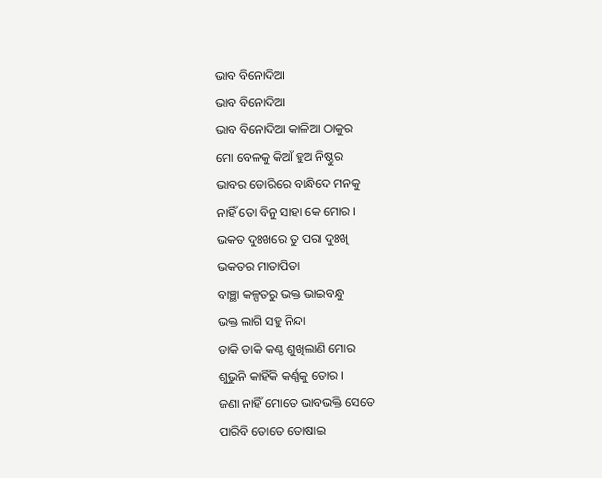ଭାବ ବିନୋଦିଆ
ଭାବ ବିନୋଦିଆ
ଭାବ ବିନୋଦିଆ କାଳିଆ ଠାକୁର
ମୋ ବେଳକୁ କିଆଁ ହୁଅ ନିଷ୍ଠୁର
ଭାବର ଡୋରିରେ ବାନ୍ଧିଦେ ମନକୁ
ନାହିଁ ତୋ ବିନୁ ସାହା କେ ମୋର ।
ଭକତ ଦୁଃଖରେ ତୁ ପରା ଦୁଃଖି
ଭକତର ମାତାପିତା
ବାଞ୍ଛା କଳ୍ପତରୁ ଭକ୍ତ ଭାଇବନ୍ଧୁ
ଭକ୍ତ ଲାଗି ସହୁ ନିନ୍ଦା
ଡାକି ଡାକି କଣ୍ଠ ଶୁଖିଲାଣି ମୋର
ଶୁଭୁନି କାହିଁକି କର୍ଣ୍ଣକୁ ତୋର ।
ଜଣା ନାହିଁ ମୋତେ ଭାବଭକ୍ତି ସେତେ
ପାରିବି ତୋତେ ତୋଷାଇ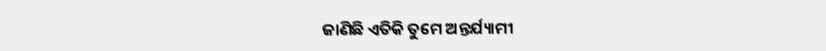ଜାଣିଛି ଏତିକି ତୁମେ ଅନ୍ତର୍ଯ୍ୟାମୀ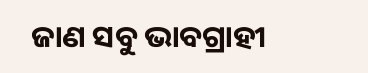ଜାଣ ସବୁ ଭାବଗ୍ରାହୀ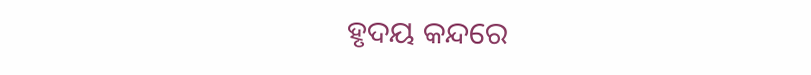ହୃଦୟ କନ୍ଦରେ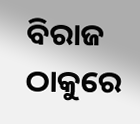ବିରାଜ ଠାକୁରେ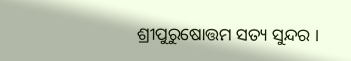ଶ୍ରୀପୁରୁଷୋତ୍ତମ ସତ୍ୟ ସୁନ୍ଦର ।